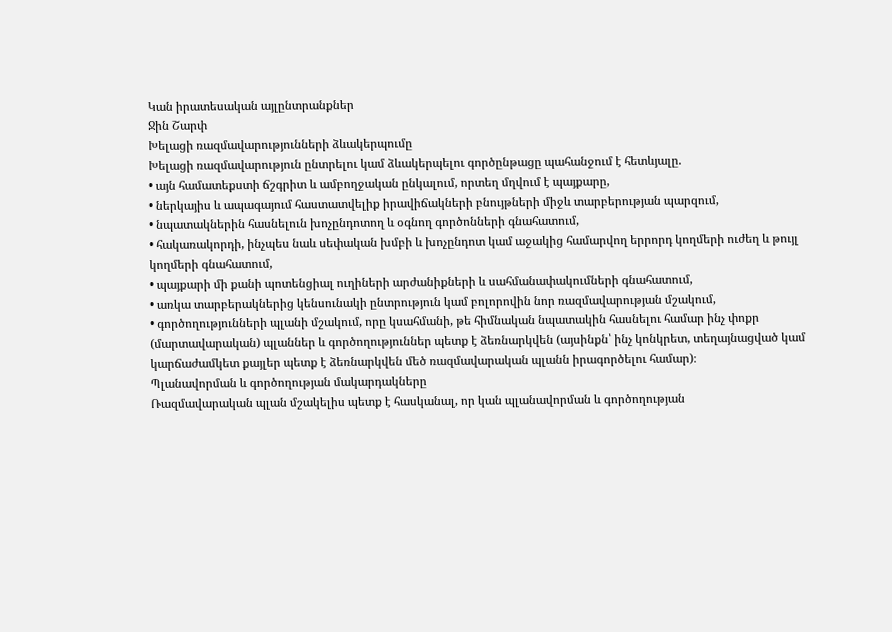Կան իրատեսական այլընտրանքներ
Ջին Շարփ
Խելացի ռազմավարությունների ձևակերպումը
Խելացի ռազմավարություն ընտրելու կամ ձևակերպելու գործընթացը պահանջում է հետևյալը.
• այն համատեքստի ճշգրիտ և ամբողջական ընկալում, որտեղ մղվում է պայքարը,
• ներկայիս և ապագայում հաստատվելիք իրավիճակների բնույթների միջև տարբերության պարզում,
• նպատակներին հասնելուն խոչընդոտող և օգնող գործոնների գնահատում,
• հակառակորդի, ինչպես նաև սեփական խմբի և խոչընդոտ կամ աջակից համարվող երրորդ կողմերի ուժեղ և թույլ կողմերի գնահատում,
• պայքարի մի քանի պոտենցիալ ուղիների արժանիքների և սահմանափակումների գնահատում,
• առկա տարբերակներից կենսունակի ընտրություն կամ բոլորովին նոր ռազմավարության մշակում,
• գործողությունների պլանի մշակում, որը կսահմանի, թե հիմնական նպատակին հասնելու համար ինչ փոքր (մարտավարական) պլաններ և գործողություններ պետք է ձեռնարկվեն (այսինքն՝ ինչ կոնկրետ, տեղայնացված կամ կարճաժամկետ քայլեր պետք է ձեռնարկվեն մեծ ռազմավարական պլանն իրագործելու համար)։
Պլանավորման և գործողության մակարդակները
Ռազմավարական պլան մշակելիս պետք է հասկանալ, որ կան պլանավորման և գործողության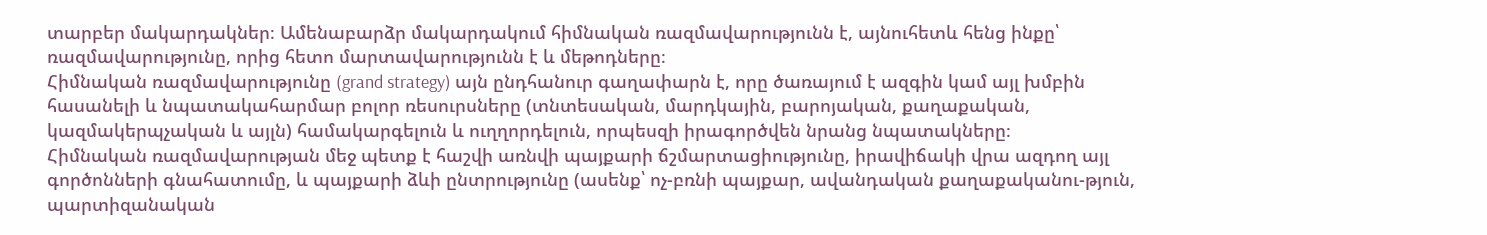տարբեր մակարդակներ։ Ամենաբարձր մակարդակում հիմնական ռազմավարությունն է, այնուհետև հենց ինքը՝ ռազմավարությունը, որից հետո մարտավարությունն է և մեթոդները։
Հիմնական ռազմավարությունը (grand strategy) այն ընդհանուր գաղափարն է, որը ծառայում է ազգին կամ այլ խմբին հասանելի և նպատակահարմար բոլոր ռեսուրսները (տնտեսական, մարդկային, բարոյական, քաղաքական, կազմակերպչական և այլն) համակարգելուն և ուղղորդելուն, որպեսզի իրագործվեն նրանց նպատակները։
Հիմնական ռազմավարության մեջ պետք է հաշվի առնվի պայքարի ճշմարտացիությունը, իրավիճակի վրա ազդող այլ գործոնների գնահատումը, և պայքարի ձևի ընտրությունը (ասենք՝ ոչ-բռնի պայքար, ավանդական քաղաքականու-թյուն, պարտիզանական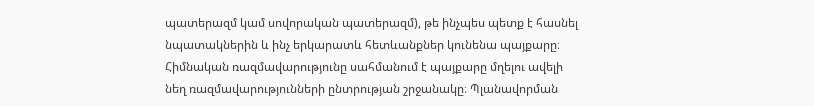պատերազմ կամ սովորական պատերազմ), թե ինչպես պետք է հասնել նպատակներին և ինչ երկարատև հետևանքներ կունենա պայքարը։
Հիմնական ռազմավարությունը սահմանում է պայքարը մղելու ավելի նեղ ռազմավարությունների ընտրության շրջանակը։ Պլանավորման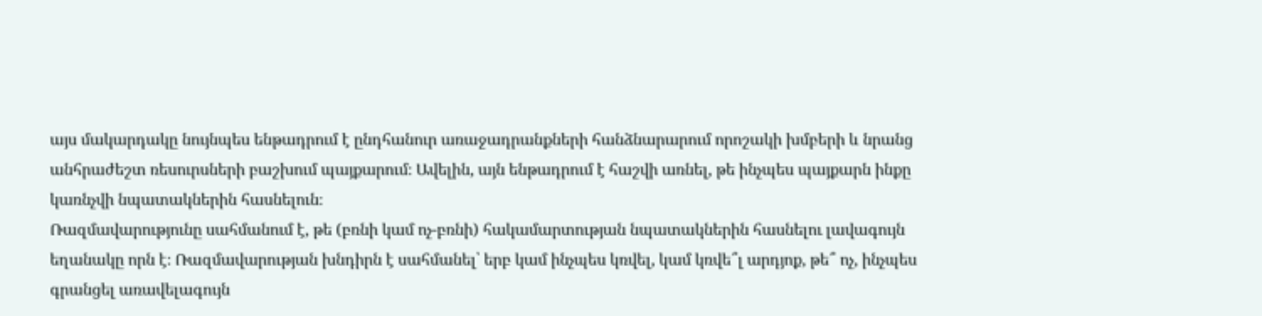այս մակարդակը նույնպես ենթադրում է ընդհանուր առաջադրանքների հանձնարարում որոշակի խմբերի և նրանց անհրաժեշտ ռեսուրսների բաշխում պայքարում։ Ավելին, այն ենթադրում է հաշվի առնել, թե ինչպես պայքարն ինքը կառնչվի նպատակներին հասնելուն։
Ռազմավարությունը սահմանում է, թե (բռնի կամ ոչ-բռնի) հակամարտության նպատակներին հասնելու լավագույն եղանակը որն է։ Ռազմավարության խնդիրն է սահմանել՝ երբ կամ ինչպես կռվել, կամ կռվե՞լ արդյոք, թե՞ ոչ, ինչպես գրանցել առավելագույն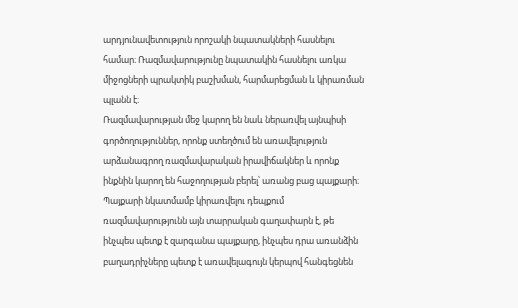արդյունավետություն որոշակի նպատակների հասնելու համար։ Ռազմավարությունը նպատակին հասնելու առկա միջոցների պրակտիկ բաշխման, հարմարեցման և կիրառման պլանն է։
Ռազմավարության մեջ կարող են նաև ներառվել այնպիսի գործողություններ, որոնք ստեղծում են առավելություն արձանագրող ռազմավարական իրավիճակներ և որոնք ինքնին կարող են հաջողության բերել՝ առանց բաց պայքարի։ Պայքարի նկատմամբ կիրառվելու դեպքում ռազմավարությունն այն տարրական գաղափարն է, թե ինչպես պետք է զարգանա պայքարը, ինչպես դրա առանձին բաղադրիչները պետք է առավելագույն կերպով հանգեցնեն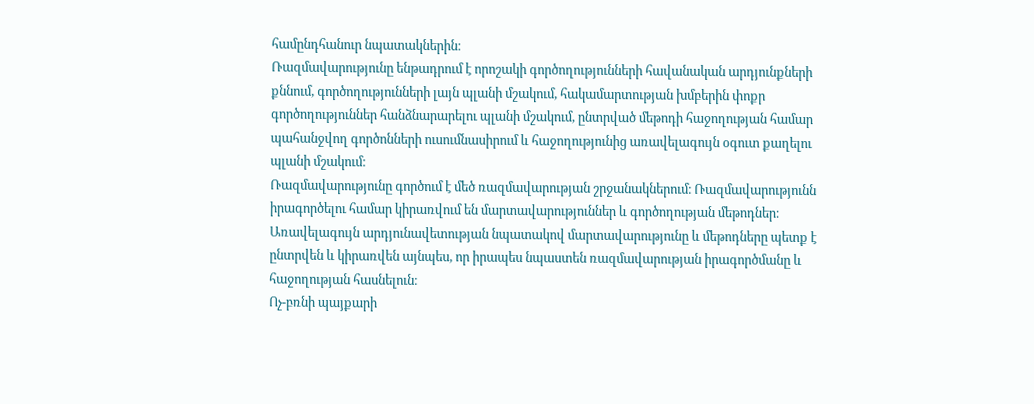համընդհանուր նպատակներին։
Ռազմավարությունը ենթադրում է որոշակի գործողությունների հավանական արդյունքների քննում, գործողությունների լայն պլանի մշակում, հակամարտության խմբերին փոքր գործողություններ հանձնարարելու պլանի մշակում, ընտրված մեթոդի հաջողության համար պահանջվող գործոնների ուսումնասիրում և հաջողությունից առավելագույն օգուտ քաղելու պլանի մշակում։
Ռազմավարությունը գործում է մեծ ռազմավարության շրջանակներում։ Ռազմավարությունն իրագործելու համար կիրառվում են մարտավարություններ և գործողության մեթոդներ։ Առավելագույն արդյունավետության նպատակով մարտավարությունը և մեթոդները պետք է ընտրվեն և կիրառվեն այնպես, որ իրապես նպաստեն ռազմավարության իրագործմանը և հաջողության հասնելուն։
Ոչ-բռնի պայքարի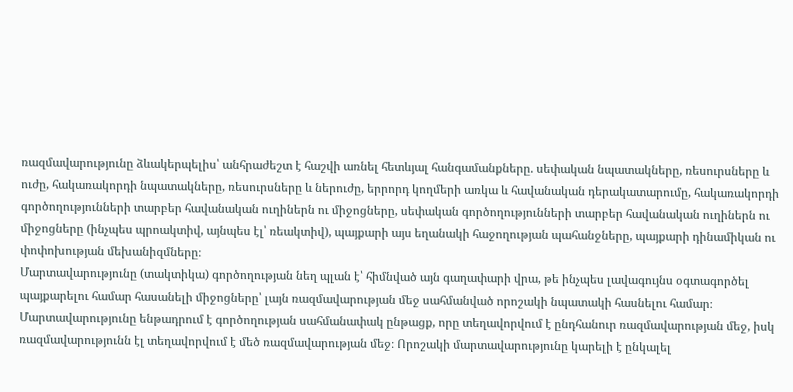ռազմավարությունը ձևակերպելիս՝ անհրաժեշտ է հաշվի առնել հետևյալ հանգամանքները. սեփական նպատակները, ռեսուրսները և ուժը, հակառակորդի նպատակները, ռեսուրսները և ներուժը, երրորդ կողմերի առկա և հավանական դերակատարումը, հակառակորդի գործողությունների տարբեր հավանական ուղիներն ու միջոցները, սեփական գործողությունների տարբեր հավանական ուղիներն ու միջոցները (ինչպես պրոակտիվ, այնպես էլ՝ ռեակտիվ), պայքարի այս եղանակի հաջողության պահանջները, պայքարի դինամիկան ու փոփոխության մեխանիզմները։
Մարտավարությունը (տակտիկա) գործողության նեղ պլան է՝ հիմնված այն գաղափարի վրա, թե ինչպես լավագույնս օգտագործել պայքարելու համար հասանելի միջոցները՝ լայն ռազմավարության մեջ սահմանված որոշակի նպատակի հասնելու համար։ Մարտավարությունը ենթադրում է գործողության սահմանափակ ընթացք, որը տեղավորվում է ընդհանուր ռազմավարության մեջ, իսկ ռազմավարությունն էլ տեղավորվում է մեծ ռազմավարության մեջ։ Որոշակի մարտավարությունը կարելի է ընկալել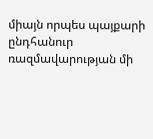միայն որպես պայքարի ընդհանուր ռազմավարության մի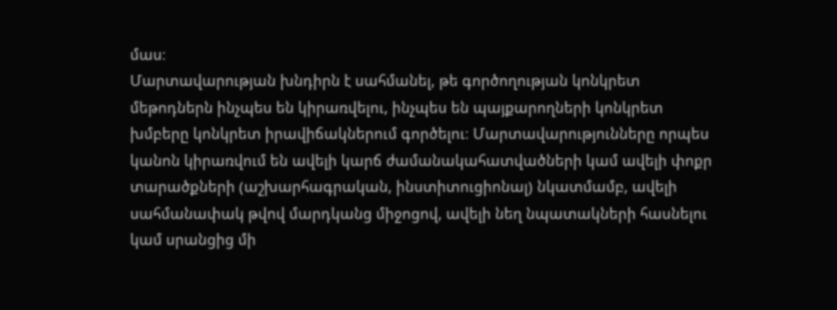մաս։
Մարտավարության խնդիրն է սահմանել, թե գործողության կոնկրետ մեթոդներն ինչպես են կիրառվելու, ինչպես են պայքարողների կոնկրետ խմբերը կոնկրետ իրավիճակներում գործելու։ Մարտավարությունները որպես կանոն կիրառվում են ավելի կարճ ժամանակահատվածների կամ ավելի փոքր տարածքների (աշխարհագրական, ինստիտուցիոնալ) նկատմամբ, ավելի սահմանափակ թվով մարդկանց միջոցով, ավելի նեղ նպատակների հասնելու կամ սրանցից մի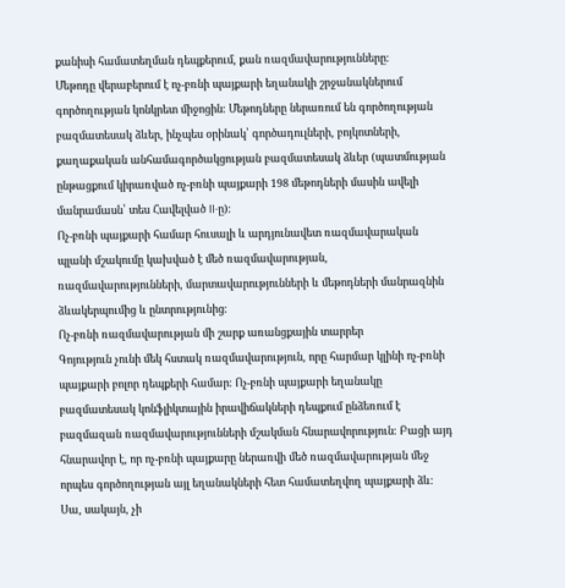քանիսի համատեղման դեպքերում, քան ռազմավարությունները։
Մեթոդը վերաբերում է ոչ-բռնի պայքարի եղանակի շրջանակներում գործողության կոնկրետ միջոցին։ Մեթոդները ներառում են գործողության բազմատեսակ ձևեր, ինչպես օրինակ՝ գործադուլների, բոյկոտների, քաղաքական անհամագործակցության բազմատեսակ ձևեր (պատմության ընթացքում կիրառված ոչ-բռնի պայքարի 198 մեթոդների մասին ավելի մանրամասն՝ տես Հավելված II-ը)։
Ոչ-բռնի պայքարի համար հուսալի և արդյունավետ ռազմավարական պլանի մշակումը կախված է մեծ ռազմավարության, ռազմավարությունների, մարտավարությունների և մեթոդների մանրազնին ձևակերպումից և ընտրությունից։
Ոչ-բռնի ռազմավարության մի շարք առանցքային տարրեր
Գոյություն չունի մեկ հստակ ռազմավարություն, որը հարմար կլինի ոչ-բռնի պայքարի բոլոր դեպքերի համար։ Ոչ-բռնի պայքարի եղանակը բազմատեսակ կոնֆլիկտային իրավիճակների դեպքում ընձեռում է բազմազան ռազմավարությունների մշակման հնարավորություն։ Բացի այդ հնարավոր է, որ ոչ-բռնի պայքարը ներառվի մեծ ռազմավարության մեջ որպես գործողության այլ եղանակների հետ համատեղվող պայքարի ձև։
Սա, սակայն, չի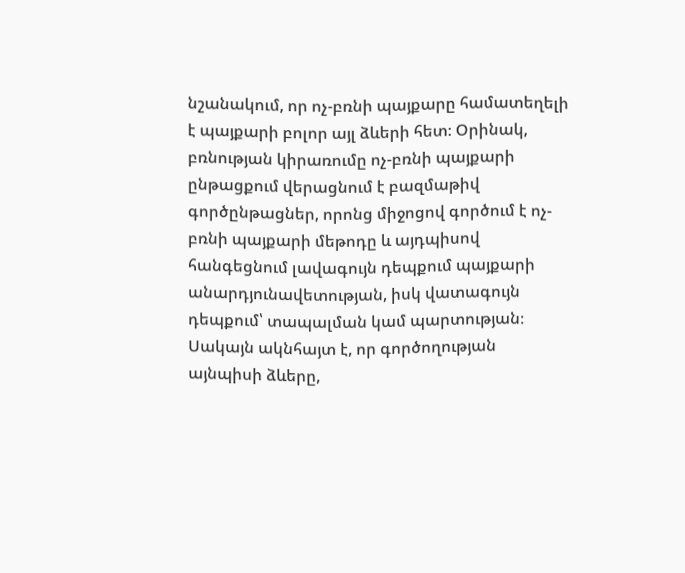նշանակում, որ ոչ-բռնի պայքարը համատեղելի է պայքարի բոլոր այլ ձևերի հետ։ Օրինակ, բռնության կիրառումը ոչ-բռնի պայքարի ընթացքում վերացնում է բազմաթիվ գործընթացներ, որոնց միջոցով գործում է ոչ-բռնի պայքարի մեթոդը և այդպիսով հանգեցնում լավագույն դեպքում պայքարի անարդյունավետության, իսկ վատագույն դեպքում՝ տապալման կամ պարտության։
Սակայն ակնհայտ է, որ գործողության այնպիսի ձևերը,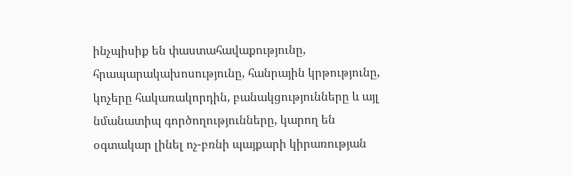ինչպիսիք են փաստահավաքությունը, հրապարակախոսությունը, հանրային կրթությունը, կոչերը հակառակորդին, բանակցությունները և այլ նմանատիպ գործողությունները, կարող են օգտակար լինել ոչ-բռնի պայքարի կիրառության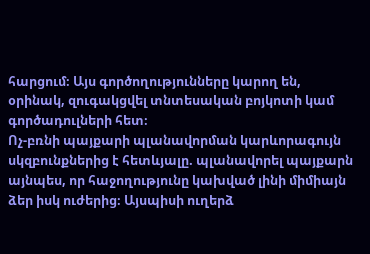հարցում։ Այս գործողությունները կարող են, օրինակ, զուգակցվել տնտեսական բոյկոտի կամ գործադուլների հետ։
Ոչ-բռնի պայքարի պլանավորման կարևորագույն սկզբունքներից է հետևյալը. պլանավորել պայքարն այնպես, որ հաջողությունը կախված լինի միմիայն ձեր իսկ ուժերից։ Այսպիսի ուղերձ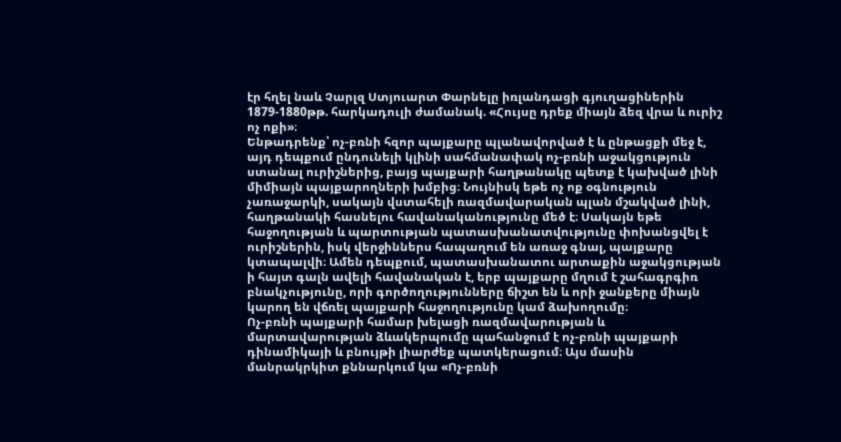էր հղել նաև Չարլզ Ստյուարտ Փարնելը իռլանդացի գյուղացիներին 1879-1880թթ. հարկադուլի ժամանակ. «Հույսը դրեք միայն ձեզ վրա և ուրիշ ոչ ոքի»։
Ենթադրենք՝ ոչ-բռնի հզոր պայքարը պլանավորված է և ընթացքի մեջ է, այդ դեպքում ընդունելի կլինի սահմանափակ ոչ-բռնի աջակցություն ստանալ ուրիշներից, բայց պայքարի հաղթանակը պետք է կախված լինի միմիայն պայքարողների խմբից։ Նույնիսկ եթե ոչ ոք օգնություն չառաջարկի, սակայն վստահելի ռազմավարական պլան մշակված լինի, հաղթանակի հասնելու հավանականությունը մեծ է։ Սակայն եթե հաջողության և պարտության պատասխանատվությունը փոխանցվել է ուրիշներին, իսկ վերջիններս հապաղում են առաջ գնալ, պայքարը կտապալվի։ Ամեն դեպքում, պատասխանատու արտաքին աջակցության ի հայտ գալն ավելի հավանական է, երբ պայքարը մղում է շահագրգիռ բնակչությունը, որի գործողությունները ճիշտ են և որի ջանքերը միայն կարող են վճռել պայքարի հաջողությունը կամ ձախողումը։
Ոչ-բռնի պայքարի համար խելացի ռազմավարության և մարտավարության ձևակերպումը պահանջում է ոչ-բռնի պայքարի դինամիկայի և բնույթի լիարժեք պատկերացում։ Այս մասին մանրակրկիտ քննարկում կա «Ոչ-բռնի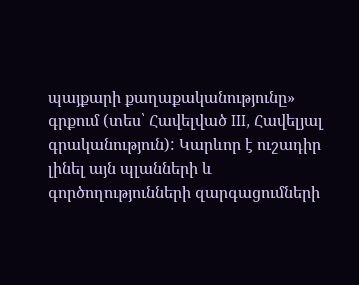պայքարի քաղաքականությունը» գրքում (տես՝ Հավելված III, Հավելյալ գրականություն): Կարևոր է ուշադիր լինել այն պլանների և գործողությունների զարգացումների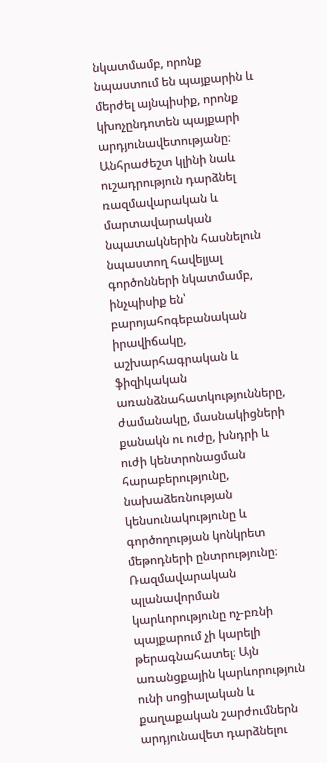նկատմամբ, որոնք նպաստում են պայքարին և մերժել այնպիսիք, որոնք կխոչընդոտեն պայքարի արդյունավետությանը։
Անհրաժեշտ կլինի նաև ուշադրություն դարձնել ռազմավարական և մարտավարական նպատակներին հասնելուն նպաստող հավելյալ գործոնների նկատմամբ, ինչպիսիք են՝ բարոյահոգեբանական իրավիճակը, աշխարհագրական և ֆիզիկական առանձնահատկությունները, ժամանակը, մասնակիցների քանակն ու ուժը, խնդրի և ուժի կենտրոնացման հարաբերությունը, նախաձեռնության կենսունակությունը և գործողության կոնկրետ մեթոդների ընտրությունը։
Ռազմավարական պլանավորման կարևորությունը ոչ-բռնի պայքարում չի կարելի թերագնահատել։ Այն առանցքային կարևորություն ունի սոցիալական և քաղաքական շարժումներն արդյունավետ դարձնելու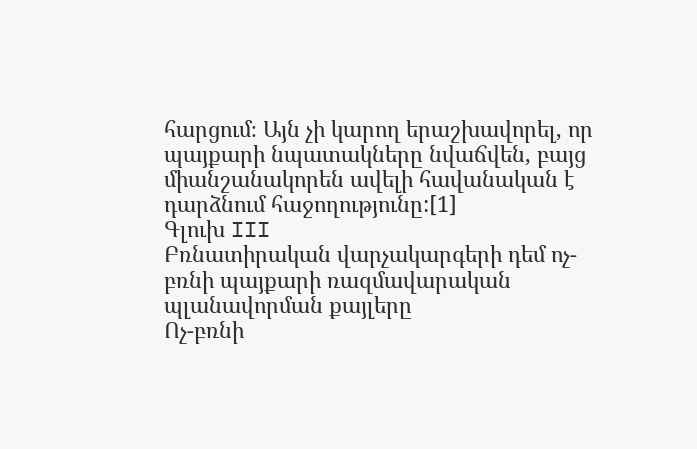հարցում։ Այն չի կարող երաշխավորել, որ պայքարի նպատակները նվաճվեն, բայց միանշանակորեն ավելի հավանական է դարձնում հաջողությունը:[1]
Գլուխ III
Բռնատիրական վարչակարգերի դեմ ոչ-բռնի պայքարի ռազմավարական պլանավորման քայլերը
Ոչ-բռնի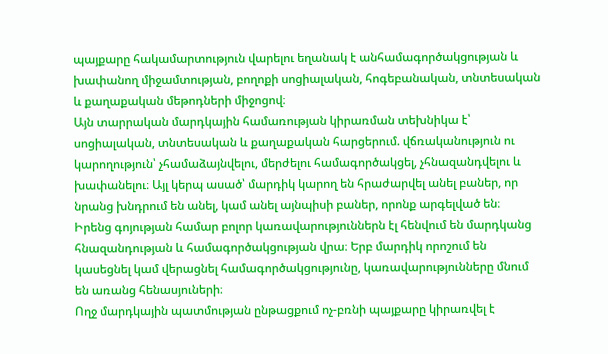պայքարը հակամարտություն վարելու եղանակ է անհամագործակցության և խափանող միջամտության, բողոքի սոցիալական, հոգեբանական, տնտեսական և քաղաքական մեթոդների միջոցով։
Այն տարրական մարդկային համառության կիրառման տեխնիկա է՝ սոցիալական, տնտեսական և քաղաքական հարցերում. վճռականություն ու կարողություն՝ չհամաձայնվելու, մերժելու համագործակցել, չհնազանդվելու և խափանելու։ Այլ կերպ ասած՝ մարդիկ կարող են հրաժարվել անել բաներ, որ նրանց խնդրում են անել, կամ անել այնպիսի բաներ, որոնք արգելված են։
Իրենց գոյության համար բոլոր կառավարություններն էլ հենվում են մարդկանց հնազանդության և համագործակցության վրա։ Երբ մարդիկ որոշում են կասեցնել կամ վերացնել համագործակցությունը, կառավարությունները մնում են առանց հենասյուների։
Ողջ մարդկային պատմության ընթացքում ոչ-բռնի պայքարը կիրառվել է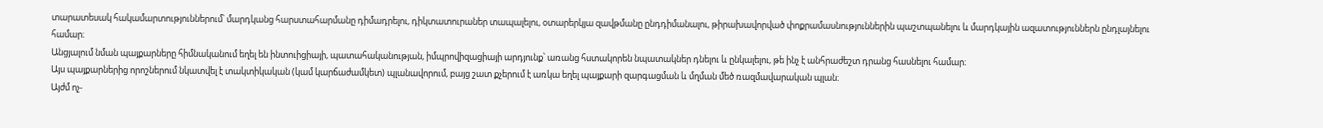տարատեսակ հակամարտություններում՝ մարդկանց հարստահարմանը դիմադրելու, դիկտատուրաներ տապալելու, օտարերկյա զավթմանը ընդդիմանալու, թիրախավորված փոքրամասնություններին պաշտպանելու և մարդկային ազատություններն ընդլայնելու համար։
Անցյալում նման պայքարները հիմնականում եղել են ինտուիցիայի, պատահականության, իմպրովիզացիայի արդյունք՝ առանց հստակորեն նպատակներ դնելու և ընկալելու, թե ինչ է անհրաժեշտ դրանց հասնելու համար։
Այս պայքարներից որոշներում նկատվել է տակտիկական (կամ կարճաժամկետ) պլանավորում, բայց շատ քչերում է առկա եղել պայքարի զարգացման և մղման մեծ ռազմավարական պլան։
Այժմ ոչ-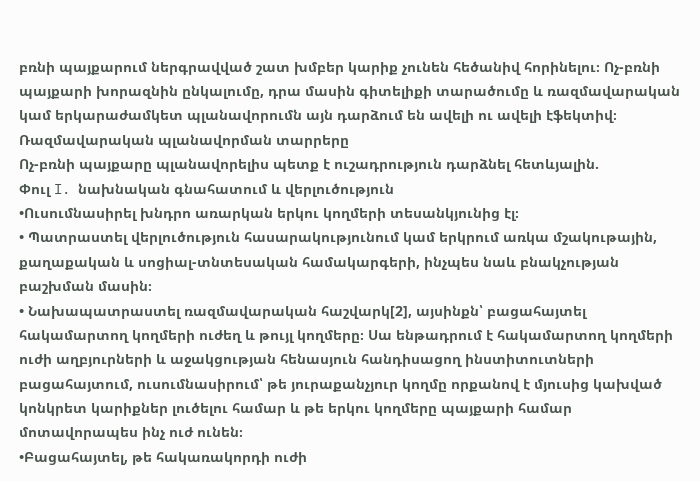բռնի պայքարում ներգրավված շատ խմբեր կարիք չունեն հեծանիվ հորինելու։ Ոչ-բռնի պայքարի խորազնին ընկալումը, դրա մասին գիտելիքի տարածումը և ռազմավարական կամ երկարաժամկետ պլանավորումն այն դարձում են ավելի ու ավելի էֆեկտիվ։
Ռազմավարական պլանավորման տարրերը
Ոչ-բռնի պայքարը պլանավորելիս պետք է ուշադրություն դարձնել հետևյալին.
Փուլ I. նախնական գնահատում և վերլուծություն
•Ուսումնասիրել խնդրո առարկան երկու կողմերի տեսանկյունից էլ։
• Պատրաստել վերլուծություն հասարակությունում կամ երկրում առկա մշակութային, քաղաքական և սոցիալ-տնտեսական համակարգերի, ինչպես նաև բնակչության բաշխման մասին։
• Նախապատրաստել ռազմավարական հաշվարկ[2], այսինքն՝ բացահայտել հակամարտող կողմերի ուժեղ և թույլ կողմերը։ Սա ենթադրում է հակամարտող կողմերի ուժի աղբյուրների և աջակցության հենասյուն հանդիսացող ինստիտուտների բացահայտում, ուսումնասիրում՝ թե յուրաքանչյուր կողմը որքանով է մյուսից կախված կոնկրետ կարիքներ լուծելու համար և թե երկու կողմերը պայքարի համար մոտավորապես ինչ ուժ ունեն։
•Բացահայտել, թե հակառակորդի ուժի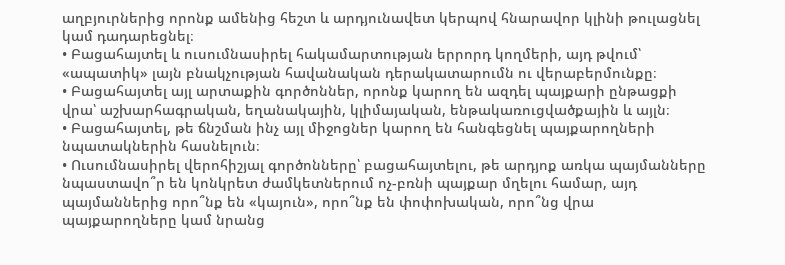աղբյուրներից որոնք ամենից հեշտ և արդյունավետ կերպով հնարավոր կլինի թուլացնել կամ դադարեցնել։
• Բացահայտել և ուսումնասիրել հակամարտության երրորդ կողմերի, այդ թվում՝ «ապատիկ» լայն բնակչության հավանական դերակատարումն ու վերաբերմունքը։
• Բացահայտել այլ արտաքին գործոններ, որոնք կարող են ազդել պայքարի ընթացքի վրա՝ աշխարհագրական, եղանակային, կլիմայական, ենթակառուցվածքային և այլն։
• Բացահայտել, թե ճնշման ինչ այլ միջոցներ կարող են հանգեցնել պայքարողների նպատակներին հասնելուն։
• Ուսումնասիրել վերոհիշյալ գործոնները՝ բացահայտելու, թե արդյոք առկա պայմանները նպաստավո՞ր են կոնկրետ ժամկետներում ոչ-բռնի պայքար մղելու համար, այդ պայմաններից որո՞նք են «կայուն», որո՞նք են փոփոխական, որո՞նց վրա պայքարողները կամ նրանց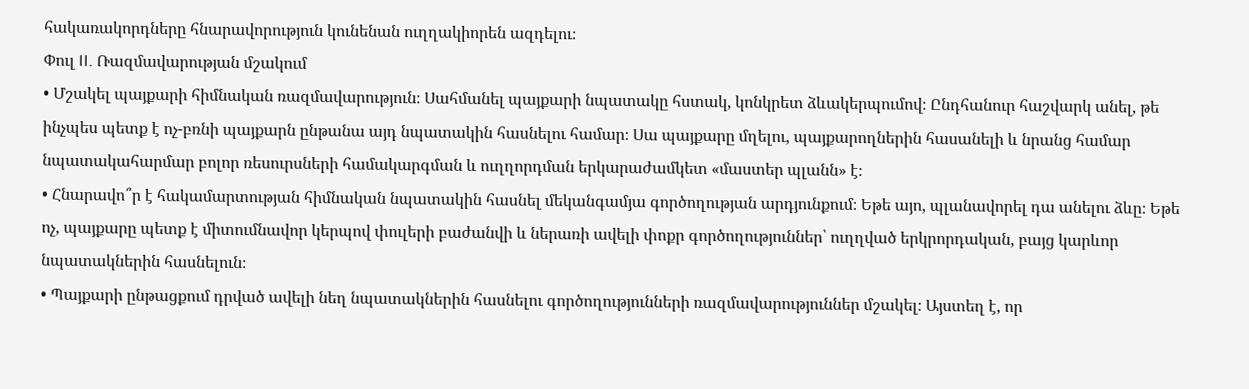հակառակորդները հնարավորություն կունենան ուղղակիորեն ազդելու։
Փուլ II. Ռազմավարության մշակում
• Մշակել պայքարի հիմնական ռազմավարություն։ Սահմանել պայքարի նպատակը հստակ, կոնկրետ ձևակերպումով։ Ընդհանուր հաշվարկ անել, թե ինչպես պետք է ոչ-բռնի պայքարն ընթանա այդ նպատակին հասնելու համար։ Սա պայքարը մղելու, պայքարողներին հասանելի և նրանց համար նպատակահարմար բոլոր ռեսուրսների համակարգման և ուղղորդման երկարաժամկետ «մաստեր պլանն» է։
• Հնարավո՞ր է հակամարտության հիմնական նպատակին հասնել մեկանգամյա գործողության արդյունքում։ Եթե այո, պլանավորել դա անելու ձևը։ Եթե ոչ, պայքարը պետք է միտումնավոր կերպով փուլերի բաժանվի և ներառի ավելի փոքր գործողություններ՝ ուղղված երկրորդական, բայց կարևոր նպատակներին հասնելուն։
• Պայքարի ընթացքում դրված ավելի նեղ նպատակներին հասնելու գործողությունների ռազմավարություններ մշակել։ Այստեղ է, որ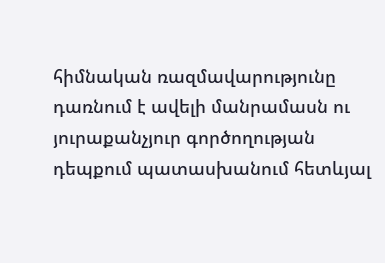հիմնական ռազմավարությունը դառնում է ավելի մանրամասն ու յուրաքանչյուր գործողության դեպքում պատասխանում հետևյալ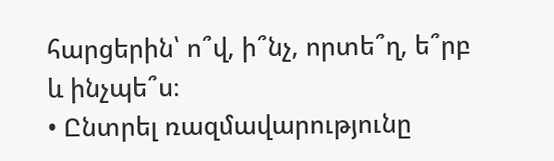հարցերին՝ ո՞վ, ի՞նչ, որտե՞ղ, ե՞րբ և ինչպե՞ս։
• Ընտրել ռազմավարությունը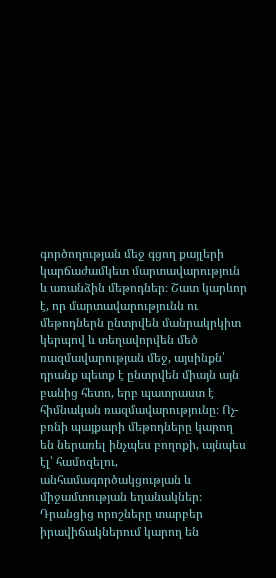գործողության մեջ գցող քայլերի կարճաժամկետ մարտավարություն և առանձին մեթոդներ։ Շատ կարևոր է, որ մարտավարությունն ու մեթոդներն ընտրվեն մանրակրկիտ կերպով և տեղավորվեն մեծ ռազմավարության մեջ, այսինքն՝ դրանք պետք է ընտրվեն միայն այն բանից հետո, երբ պատրաստ է հիմնական ռազմավարությունը։ Ոչ-բռնի պայքարի մեթոդները կարող են ներառել ինչպես բողոքի, այնպես էլ՝ համոզելու, անհամագործակցության և միջամտության եղանակներ։ Դրանցից որոշները տարբեր իրավիճակներում կարող են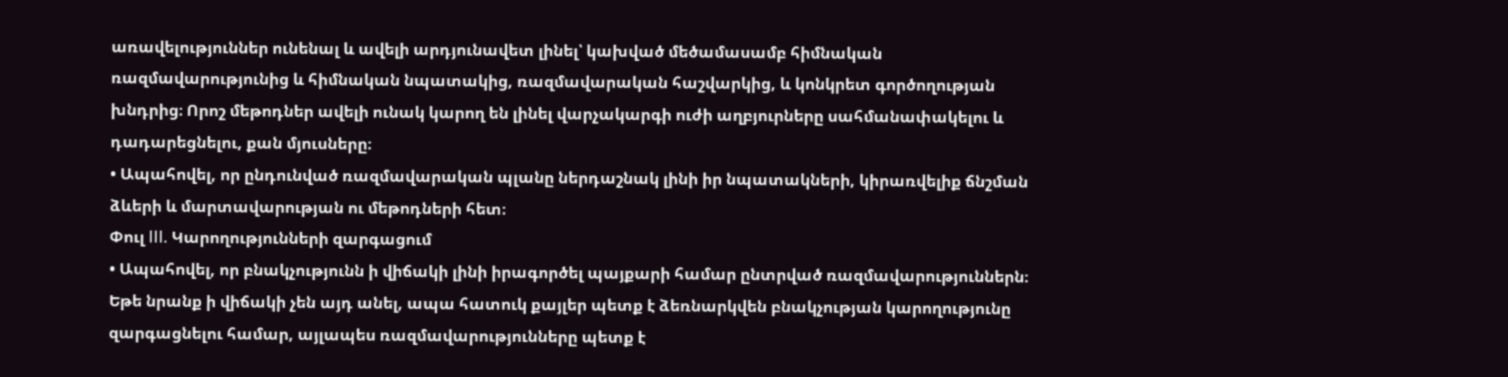առավելություններ ունենալ և ավելի արդյունավետ լինել՝ կախված մեծամասամբ հիմնական ռազմավարությունից և հիմնական նպատակից, ռազմավարական հաշվարկից, և կոնկրետ գործողության խնդրից։ Որոշ մեթոդներ ավելի ունակ կարող են լինել վարչակարգի ուժի աղբյուրները սահմանափակելու և դադարեցնելու, քան մյուսները։
• Ապահովել, որ ընդունված ռազմավարական պլանը ներդաշնակ լինի իր նպատակների, կիրառվելիք ճնշման ձևերի և մարտավարության ու մեթոդների հետ։
Փուլ III. Կարողությունների զարգացում
• Ապահովել, որ բնակչությունն ի վիճակի լինի իրագործել պայքարի համար ընտրված ռազմավարություններն։ Եթե նրանք ի վիճակի չեն այդ անել, ապա հատուկ քայլեր պետք է ձեռնարկվեն բնակչության կարողությունը զարգացնելու համար, այլապես ռազմավարությունները պետք է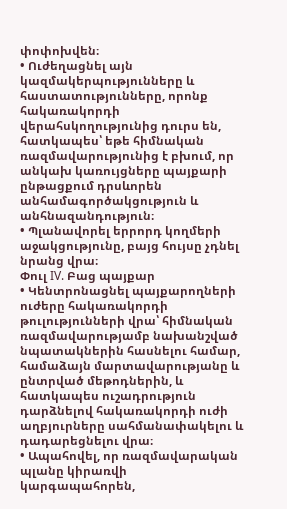փոփոխվեն։
• Ուժեղացնել այն կազմակերպությունները և հաստատությունները, որոնք հակառակորդի վերահսկողությունից դուրս են, հատկապես՝ եթե հիմնական ռազմավարությունից է բխում, որ անկախ կառույցները պայքարի ընթացքում դրսևորեն անհամագործակցություն և անհնազանդություն։
• Պլանավորել երրորդ կողմերի աջակցությունը, բայց հույսը չդնել նրանց վրա։
Փուլ IV. Բաց պայքար
• Կենտրոնացնել պայքարողների ուժերը հակառակորդի թուլությունների վրա՝ հիմնական ռազմավարությամբ նախանշված նպատակներին հասնելու համար, համաձայն մարտավարությանը և ընտրված մեթոդներին, և հատկապես ուշադրություն դարձնելով հակառակորդի ուժի աղբյուրները սահմանափակելու և դադարեցնելու վրա։
• Ապահովել, որ ռազմավարական պլանը կիրառվի կարգապահորեն,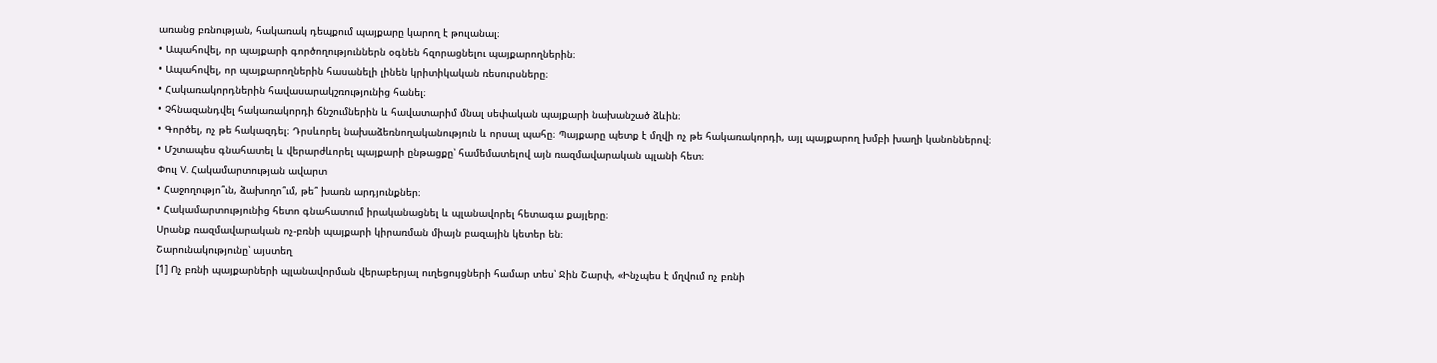առանց բռնության, հակառակ դեպքում պայքարը կարող է թուլանալ։
• Ապահովել, որ պայքարի գործողություններն օգնեն հզորացնելու պայքարողներին։
• Ապահովել, որ պայքարողներին հասանելի լինեն կրիտիկական ռեսուրսները։
• Հակառակորդներին հավասարակշռությունից հանել։
• Չհնազանդվել հակառակորդի ճնշումներին և հավատարիմ մնալ սեփական պայքարի նախանշած ձևին։
• Գործել, ոչ թե հակազդել։ Դրսևորել նախաձեռնողականություն և որսալ պահը։ Պայքարը պետք է մղվի ոչ թե հակառակորդի, այլ պայքարող խմբի խաղի կանոններով։
• Մշտապես գնահատել և վերարժևորել պայքարի ընթացքը՝ համեմատելով այն ռազմավարական պլանի հետ։
Փուլ V. Հակամարտության ավարտ
• Հաջողությո՞ւն, ձախողո՞ւմ, թե՞ խառն արդյունքներ։
• Հակամարտությունից հետո գնահատում իրականացնել և պլանավորել հետագա քայլերը։
Սրանք ռազմավարական ոչ-բռնի պայքարի կիրառման միայն բազային կետեր են։
Շարունակությունը՝ այստեղ
[1] Ոչ բռնի պայքարների պլանավորման վերաբերյալ ուղեցույցների համար տես՝ Ջին Շարփ, «Ինչպես է մղվում ոչ բռնի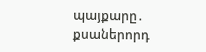պայքարը․ քսաներորդ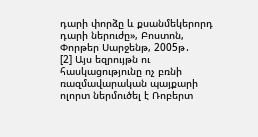դարի փորձը և քսանմեկերորդ դարի ներուժը», Բոստոն, Փորթեր Սարջենթ, 2005թ․
[2] Այս եզրույթն ու հասկացությունը ոչ բռնի ռազմավարական պայքարի ոլորտ ներմուծել է Ռոբերտ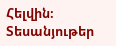Հելվին։
Տեսանյութեր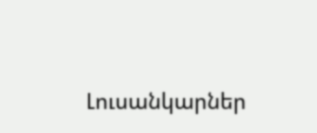Լուսանկարներ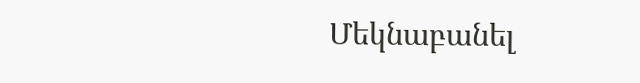Մեկնաբանել